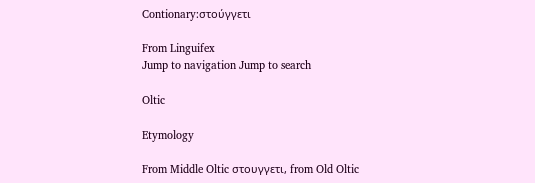Contionary:στούγγετι

From Linguifex
Jump to navigation Jump to search

Oltic

Etymology

From Middle Oltic στουγγετι, from Old Oltic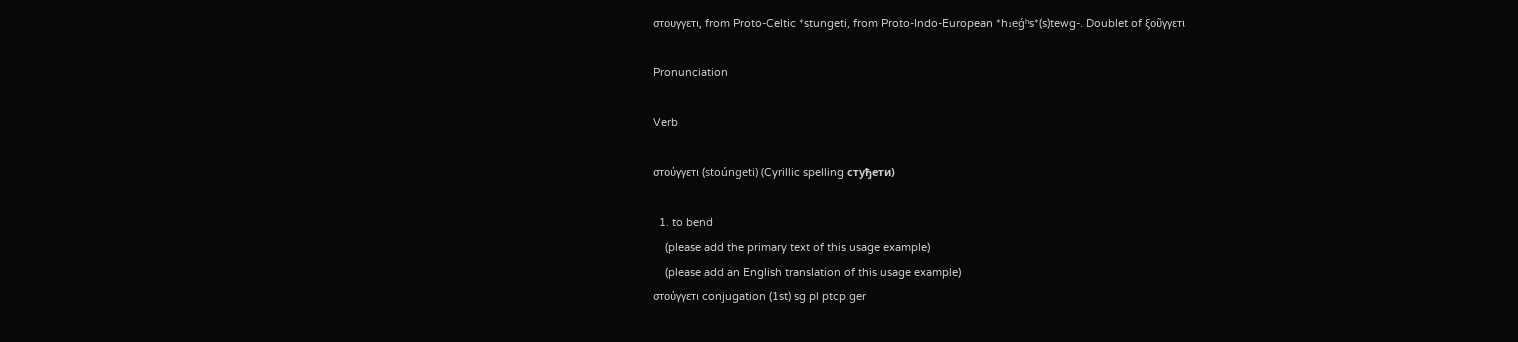στουγγετι, from Proto-Celtic *stungeti, from Proto-Indo-European *h₁eǵʰs*(s)tewg-. Doublet of ξοῦγγετι

Pronunciation

Verb

στούγγετι (stoúngeti) (Cyrillic spelling стуђети)

  1. to bend
    (please add the primary text of this usage example)
    (please add an English translation of this usage example)
στούγγετι conjugation (1st) sg pl ptcp ger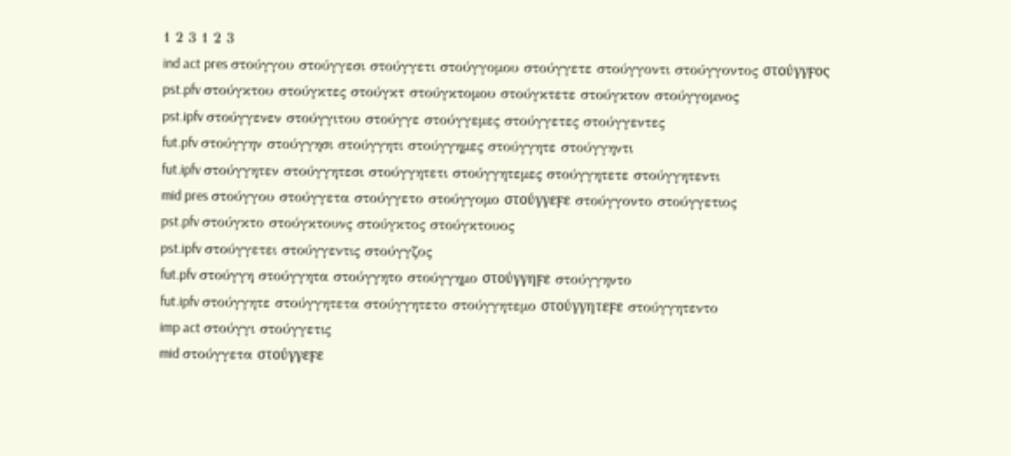1 2 3 1 2 3
ind act pres στούγγου στούγγεσι στούγγετι στούγγομου στούγγετε στούγγοντι στούγγοντος στούγγϝος
pst.pfv στούγκτου στούγκτες στούγκτ στούγκτομου στούγκτετε στούγκτον στούγγομνος
pst.ipfv στούγγενεν στούγγιτου στούγγε στούγγεμες στούγγετες στούγγεντες
fut.pfv στούγγην στούγγησι στούγγητι στούγγημες στούγγητε στούγγηντι
fut.ipfv στούγγητεν στούγγητεσι στούγγητετι στούγγητεμες στούγγητετε στούγγητεντι
mid pres στούγγου στούγγετα στούγγετο στούγγομο στούγγεϝε στούγγοντο στούγγετιος
pst.pfv στούγκτο στούγκτουνς στούγκτος στούγκτουος
pst.ipfv στούγγετει στούγγεντις στούγγζος
fut.pfv στούγγη στούγγητα στούγγητο στούγγημο στούγγηϝε στούγγηντο
fut.ipfv στούγγητε στούγγητετα στούγγητετο στούγγητεμο στούγγητεϝε στούγγητεντο
imp act στούγγι στούγγετις
mid στούγγετα στούγγεϝε